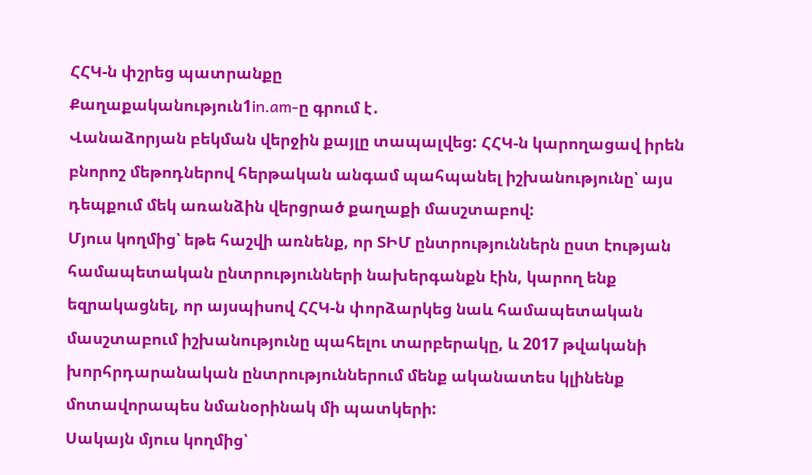ՀՀԿ-ն փշրեց պատրանքը
Քաղաքականություն1in.am-ը գրում է․
Վանաձորյան բեկման վերջին քայլը տապալվեց: ՀՀԿ-ն կարողացավ իրեն բնորոշ մեթոդներով հերթական անգամ պահպանել իշխանությունը՝ այս դեպքում մեկ առանձին վերցրած քաղաքի մասշտաբով:
Մյուս կողմից՝ եթե հաշվի առնենք, որ ՏԻՄ ընտրություններն ըստ էության համապետական ընտրությունների նախերգանքն էին, կարող ենք եզրակացնել, որ այսպիսով ՀՀԿ-ն փորձարկեց նաև համապետական մասշտաբում իշխանությունը պահելու տարբերակը, և 2017 թվականի խորհրդարանական ընտրություններում մենք ականատես կլինենք մոտավորապես նմանօրինակ մի պատկերի:
Սակայն մյուս կողմից՝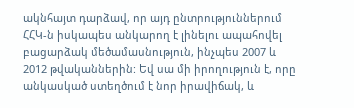ակնհայտ դարձավ, որ այդ ընտրություններում ՀՀԿ-ն իսկապես անկարող է լինելու ապահովել բացարձակ մեծամասնություն, ինչպես 2007 և 2012 թվականներին: Եվ սա մի իրողություն է, որը անկասկած ստեղծում է նոր իրավիճակ, և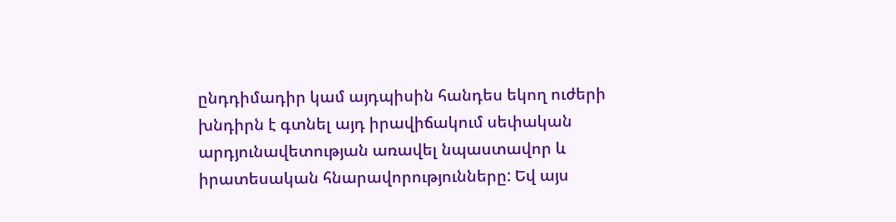ընդդիմադիր կամ այդպիսին հանդես եկող ուժերի խնդիրն է գտնել այդ իրավիճակում սեփական արդյունավետության առավել նպաստավոր և իրատեսական հնարավորությունները: Եվ այս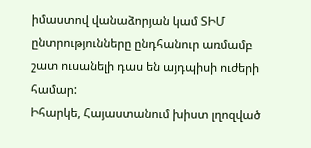իմաստով վանաձորյան կամ ՏԻՄ ընտրությունները ընդհանուր առմամբ շատ ուսանելի դաս են այդպիսի ուժերի համար:
Իհարկե, Հայաստանում խիստ լղոզված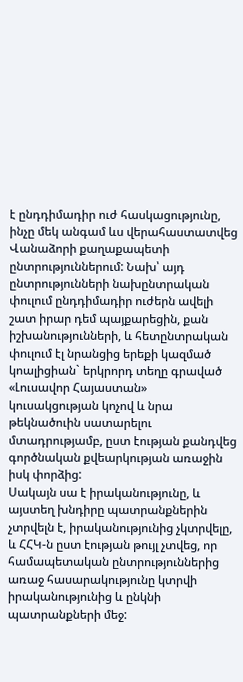է ընդդիմադիր ուժ հասկացությունը, ինչը մեկ անգամ ևս վերահաստատվեց Վանաձորի քաղաքապետի ընտրություններում: Նախ՝ այդ ընտրությունների նախընտրական փուլում ընդդիմադիր ուժերն ավելի շատ իրար դեմ պայքարեցին, քան իշխանությունների, և հետընտրական փուլում էլ նրանցից երեքի կազմած կոալիցիան` երկրորդ տեղը գրաված «Լուսավոր Հայաստան» կուսակցության կոչով և նրա թեկնածուին սատարելու մտադրությամբ, ըստ էության քանդվեց գործնական քվեարկության առաջին իսկ փորձից:
Սակայն սա է իրականությունը, և այստեղ խնդիրը պատրանքներին չտրվելն է, իրականությունից չկտրվելը, և ՀՀԿ-ն ըստ էության թույլ չտվեց, որ համապետական ընտրություններից առաջ հասարակությունը կտրվի իրականությունից և ընկնի պատրանքների մեջ: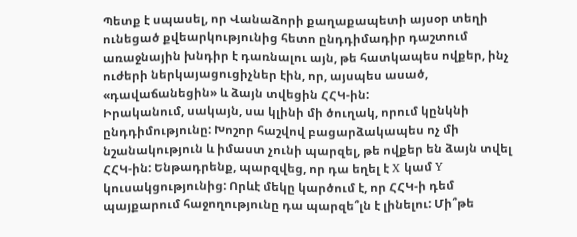Պետք է սպասել, որ Վանաձորի քաղաքապետի այսօր տեղի ունեցած քվեարկությունից հետո ընդդիմադիր դաշտում առաջնային խնդիր է դառնալու այն, թե հատկապես ովքեր, ինչ ուժերի ներկայացուցիչներ էին, որ, այսպես ասած, «դավաճանեցին» և ձայն տվեցին ՀՀԿ-ին:
Իրականում, սակայն, սա կլինի մի ծուղակ, որում կընկնի ընդդիմությունը: Խոշոր հաշվով բացարձակապես ոչ մի նշանակություն և իմաստ չունի պարզել, թե ովքեր են ձայն տվել ՀՀԿ-ին: Ենթադրենք, պարզվեց, որ դա եղել է X կամ Y կուսակցությունից: Որևէ մեկը կարծում է, որ ՀՀԿ-ի դեմ պայքարում հաջողությունը դա պարզե՞լն է լինելու: Մի՞թե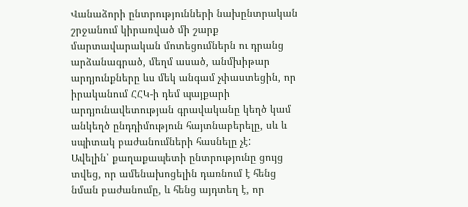Վանաձորի ընտրությունների նախընտրական շրջանում կիրառված մի շարք մարտավարական մոտեցումներն ու դրանց արձանագրած, մեղմ ասած, անմխիթար արդյունքները ևս մեկ անգամ չփաստեցին, որ իրականում ՀՀԿ-ի դեմ պայքարի արդյունավետության գրավականը կեղծ կամ անկեղծ ընդդիմություն հայտնաբերելը, սև և սպիտակ բաժանումների հասնելը չէ:
Ավելին՝ քաղաքապետի ընտրությունը ցույց տվեց, որ ամենախոցելին դառնում է հենց նման բաժանումը, և հենց այդտեղ է, որ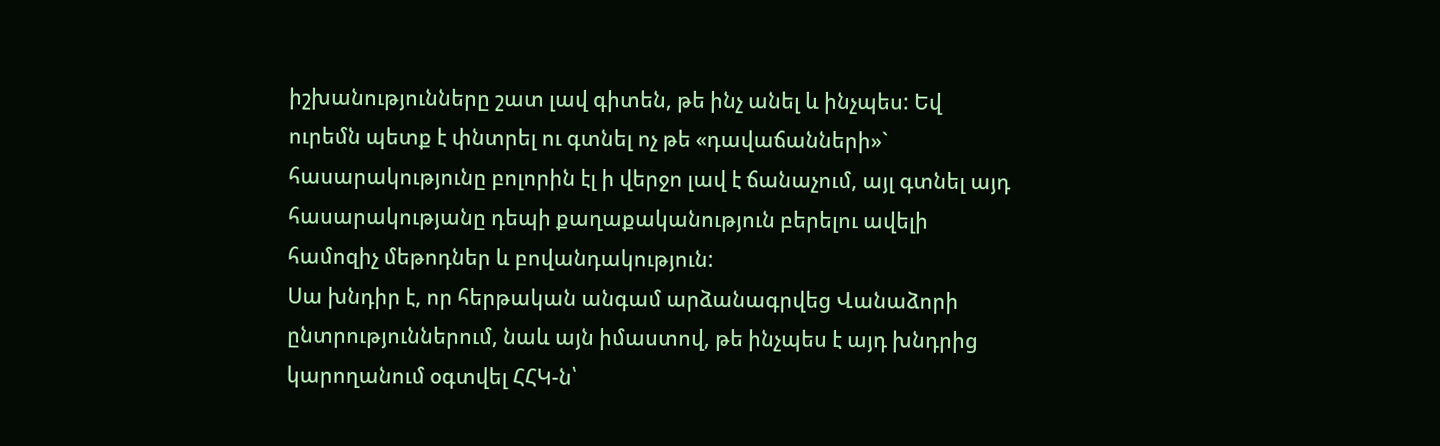իշխանությունները շատ լավ գիտեն, թե ինչ անել և ինչպես: Եվ ուրեմն պետք է փնտրել ու գտնել ոչ թե «դավաճանների»` հասարակությունը բոլորին էլ ի վերջո լավ է ճանաչում, այլ գտնել այդ հասարակությանը դեպի քաղաքականություն բերելու ավելի համոզիչ մեթոդներ և բովանդակություն:
Սա խնդիր է, որ հերթական անգամ արձանագրվեց Վանաձորի ընտրություններում, նաև այն իմաստով, թե ինչպես է այդ խնդրից կարողանում օգտվել ՀՀԿ-ն՝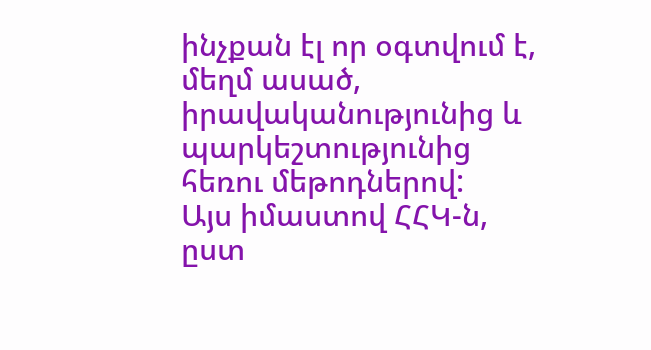ինչքան էլ որ օգտվում է, մեղմ ասած, իրավականությունից և պարկեշտությունից հեռու մեթոդներով:
Այս իմաստով ՀՀԿ-ն, ըստ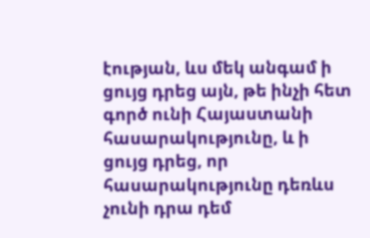էության, ևս մեկ անգամ ի ցույց դրեց այն, թե ինչի հետ գործ ունի Հայաստանի հասարակությունը, և ի ցույց դրեց, որ հասարակությունը դեռևս չունի դրա դեմ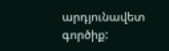արդյունավետ գործիք: